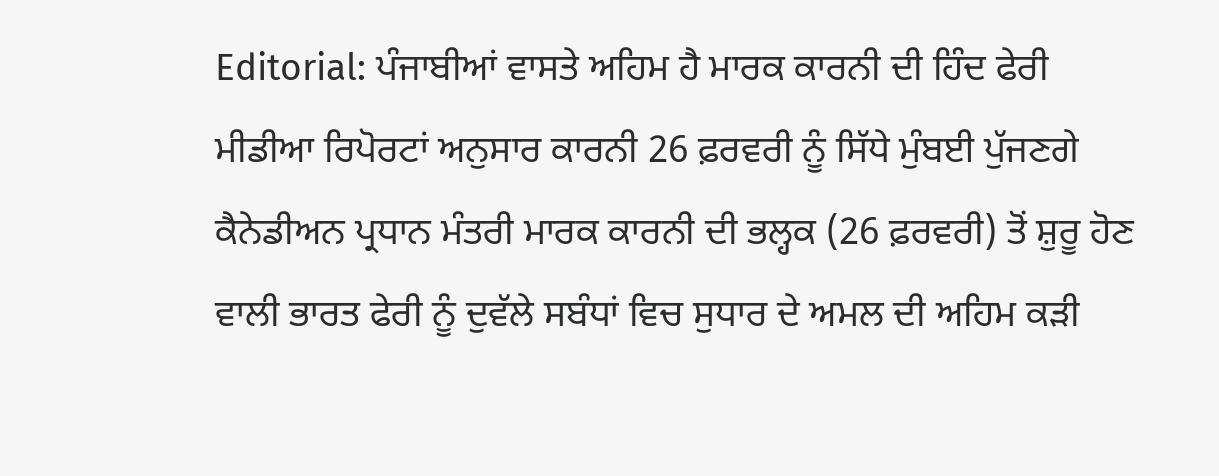Editorial: ਪੰਜਾਬੀਆਂ ਵਾਸਤੇ ਅਹਿਮ ਹੈ ਮਾਰਕ ਕਾਰਨੀ ਦੀ ਹਿੰਦ ਫੇਰੀ
ਮੀਡੀਆ ਰਿਪੋਰਟਾਂ ਅਨੁਸਾਰ ਕਾਰਨੀ 26 ਫ਼ਰਵਰੀ ਨੂੰ ਸਿੱਧੇ ਮੁੰਬਈ ਪੁੱਜਣਗੇ
ਕੈਨੇਡੀਅਨ ਪ੍ਰਧਾਨ ਮੰਤਰੀ ਮਾਰਕ ਕਾਰਨੀ ਦੀ ਭਲ੍ਹਕ (26 ਫ਼ਰਵਰੀ) ਤੋਂ ਸ਼ੁਰੂ ਹੋਣ ਵਾਲੀ ਭਾਰਤ ਫੇਰੀ ਨੂੰ ਦੁਵੱਲੇ ਸਬੰਧਾਂ ਵਿਚ ਸੁਧਾਰ ਦੇ ਅਮਲ ਦੀ ਅਹਿਮ ਕੜੀ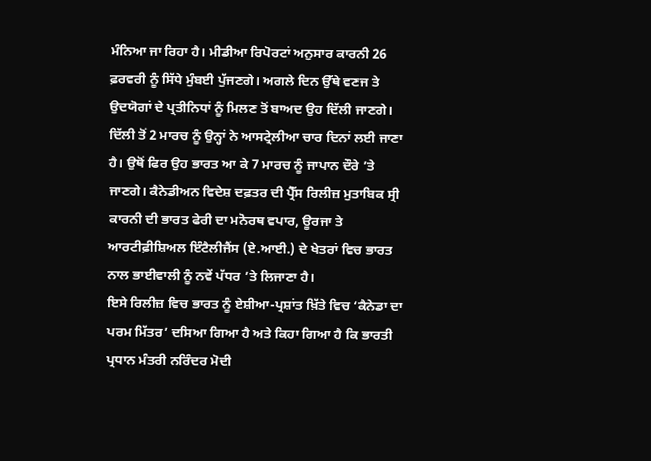ਮੰਨਿਆ ਜਾ ਰਿਹਾ ਹੈ। ਮੀਡੀਆ ਰਿਪੋਰਟਾਂ ਅਨੁਸਾਰ ਕਾਰਨੀ 26 ਫ਼ਰਵਰੀ ਨੂੰ ਸਿੱਧੇ ਮੁੰਬਈ ਪੁੱਜਣਗੇ। ਅਗਲੇ ਦਿਨ ਉੱਥੇ ਵਣਜ ਤੇ ਉਦਯੋਗਾਂ ਦੇ ਪ੍ਰਤੀਨਿਧਾਂ ਨੂੰ ਮਿਲਣ ਤੋਂ ਬਾਅਦ ਉਹ ਦਿੱਲੀ ਜਾਣਗੇ। ਦਿੱਲੀ ਤੋਂ 2 ਮਾਰਚ ਨੂੰ ਉਨ੍ਹਾਂ ਨੇ ਆਸਟ੍ਰੇਲੀਆ ਚਾਰ ਦਿਨਾਂ ਲਈ ਜਾਣਾ ਹੈ। ਉਥੋਂ ਫਿਰ ਉਹ ਭਾਰਤ ਆ ਕੇ 7 ਮਾਰਚ ਨੂੰ ਜਾਪਾਨ ਦੌਰੇ ’ਤੇ ਜਾਣਗੇ। ਕੈਨੇਡੀਅਨ ਵਿਦੇਸ਼ ਦਫ਼ਤਰ ਦੀ ਪ੍ਰੈੱਸ ਰਿਲੀਜ਼ ਮੁਤਾਬਿਕ ਸ੍ਰੀ ਕਾਰਨੀ ਦੀ ਭਾਰਤ ਫੇਰੀ ਦਾ ਮਨੋਰਥ ਵਪਾਰ, ਊਰਜਾ ਤੇ ਆਰਟੀਫ਼ੀਸ਼ਿਅਲ ਇੰਟੈਲੀਜੈਂਸ (ਏ.ਆਈ.) ਦੇ ਖੇਤਰਾਂ ਵਿਚ ਭਾਰਤ ਨਾਲ ਭਾਈਵਾਲੀ ਨੂੰ ਨਵੇਂ ਪੱਧਰ ’ਤੇ ਲਿਜਾਣਾ ਹੈ।
ਇਸੇ ਰਿਲੀਜ਼ ਵਿਚ ਭਾਰਤ ਨੂੰ ਏਸ਼ੀਆ-ਪ੍ਰਸ਼ਾਂਤ ਖ਼ਿੱਤੇ ਵਿਚ ‘ਕੈਨੇਡਾ ਦਾ ਪਰਮ ਮਿੱਤਰ’ ਦਸਿਆ ਗਿਆ ਹੈ ਅਤੇ ਕਿਹਾ ਗਿਆ ਹੈ ਕਿ ਭਾਰਤੀ ਪ੍ਰਧਾਨ ਮੰਤਰੀ ਨਰਿੰਦਰ ਮੋਦੀ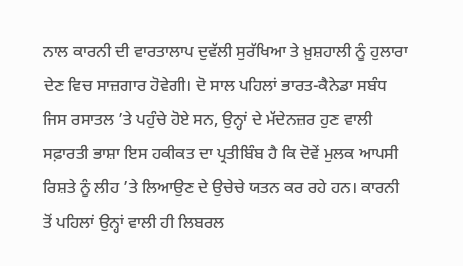ਨਾਲ ਕਾਰਨੀ ਦੀ ਵਾਰਤਾਲਾਪ ਦੁਵੱਲੀ ਸੁਰੱਖਿਆ ਤੇ ਖ਼ੁਸ਼ਹਾਲੀ ਨੂੰ ਹੁਲਾਰਾ ਦੇਣ ਵਿਚ ਸਾਜ਼ਗਾਰ ਹੋਵੇਗੀ। ਦੋ ਸਾਲ ਪਹਿਲਾਂ ਭਾਰਤ-ਕੈਨੇਡਾ ਸਬੰਧ ਜਿਸ ਰਸਾਤਲ ’ਤੇ ਪਹੁੰਚੇ ਹੋਏ ਸਨ, ਉਨ੍ਹਾਂ ਦੇ ਮੱਦੇਨਜ਼ਰ ਹੁਣ ਵਾਲੀ ਸਫ਼ਾਰਤੀ ਭਾਸ਼ਾ ਇਸ ਹਕੀਕਤ ਦਾ ਪ੍ਰਤੀਬਿੰਬ ਹੈ ਕਿ ਦੋਵੇਂ ਮੁਲਕ ਆਪਸੀ ਰਿਸ਼ਤੇ ਨੂੰ ਲੀਹ ’ਤੇ ਲਿਆਉਣ ਦੇ ਉਚੇਚੇ ਯਤਨ ਕਰ ਰਹੇ ਹਨ। ਕਾਰਨੀ ਤੋਂ ਪਹਿਲਾਂ ਉਨ੍ਹਾਂ ਵਾਲੀ ਹੀ ਲਿਬਰਲ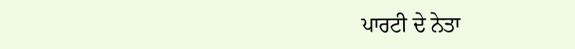ਪਾਰਟੀ ਦੇ ਨੇਤਾ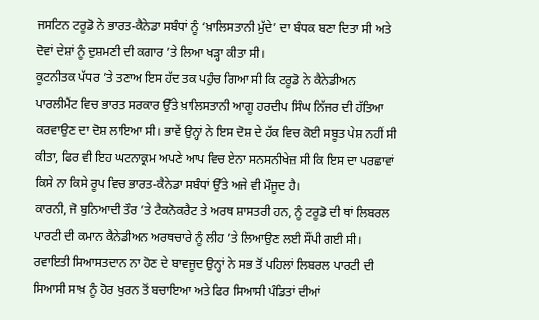ਜਸਟਿਨ ਟਰੂਡੋ ਨੇ ਭਾਰਤ-ਕੈਨੇਡਾ ਸਬੰਧਾਂ ਨੂੰ ‘ਖ਼ਾਲਿਸਤਾਨੀ ਮੁੱਦੇ’ ਦਾ ਬੰਧਕ ਬਣਾ ਦਿਤਾ ਸੀ ਅਤੇ ਦੋਵਾਂ ਦੇਸ਼ਾਂ ਨੂੰ ਦੁਸ਼ਮਣੀ ਦੀ ਕਗਾਰ ’ਤੇ ਲਿਆ ਖੜ੍ਹਾ ਕੀਤਾ ਸੀ।
ਕੂਟਨੀਤਕ ਪੱਧਰ ’ਤੇ ਤਣਾਅ ਇਸ ਹੱਦ ਤਕ ਪਹੁੰਚ ਗਿਆ ਸੀ ਕਿ ਟਰੂਡੋ ਨੇ ਕੈਨੇਡੀਅਨ ਪਾਰਲੀਮੈਂਟ ਵਿਚ ਭਾਰਤ ਸਰਕਾਰ ਉੱਤੇ ਖ਼ਾਲਿਸਤਾਨੀ ਆਗੂ ਹਰਦੀਪ ਸਿੰਘ ਨਿੱਜਰ ਦੀ ਹੱਤਿਆ ਕਰਵਾਉਣ ਦਾ ਦੋਸ਼ ਲਾਇਆ ਸੀ। ਭਾਵੇਂ ਉਨ੍ਹਾਂ ਨੇ ਇਸ ਦੋਸ਼ ਦੇ ਹੱਕ ਵਿਚ ਕੋਈ ਸਬੂਤ ਪੇਸ਼ ਨਹੀਂ ਸੀ ਕੀਤਾ, ਫਿਰ ਵੀ ਇਹ ਘਟਨਾਕ੍ਰਮ ਅਪਣੇ ਆਪ ਵਿਚ ਏਨਾ ਸਨਸਨੀਖੇਜ਼ ਸੀ ਕਿ ਇਸ ਦਾ ਪਰਛਾਵਾਂ ਕਿਸੇ ਨਾ ਕਿਸੇ ਰੂਪ ਵਿਚ ਭਾਰਤ-ਕੈਨੇਡਾ ਸਬੰਧਾਂ ਉੱਤੇ ਅਜੇ ਵੀ ਮੌਜੂਦ ਹੈ।
ਕਾਰਨੀ, ਜੋ ਬੁਨਿਆਦੀ ਤੌਰ ’ਤੇ ਟੈਕਨੋਕਰੈਟ ਤੇ ਅਰਥ ਸ਼ਾਸਤਰੀ ਹਨ, ਨੂੰ ਟਰੂਡੋ ਦੀ ਥਾਂ ਲਿਬਰਲ ਪਾਰਟੀ ਦੀ ਕਮਾਨ ਕੈਨੇਡੀਅਨ ਅਰਥਚਾਰੇ ਨੂੰ ਲੀਹ ’ਤੇ ਲਿਆਉਣ ਲਈ ਸੌਂਪੀ ਗਈ ਸੀ। ਰਵਾਇਤੀ ਸਿਆਸਤਦਾਨ ਨਾ ਹੋਣ ਦੇ ਬਾਵਜੂਦ ਉਨ੍ਹਾਂ ਨੇ ਸਭ ਤੋਂ ਪਹਿਲਾਂ ਲਿਬਰਲ ਪਾਰਟੀ ਦੀ ਸਿਆਸੀ ਸਾਖ਼ ਨੂੰ ਹੋਰ ਖੁਰਨ ਤੋਂ ਬਚਾਇਆ ਅਤੇ ਫਿਰ ਸਿਆਸੀ ਪੰਡਿਤਾਂ ਦੀਆਂ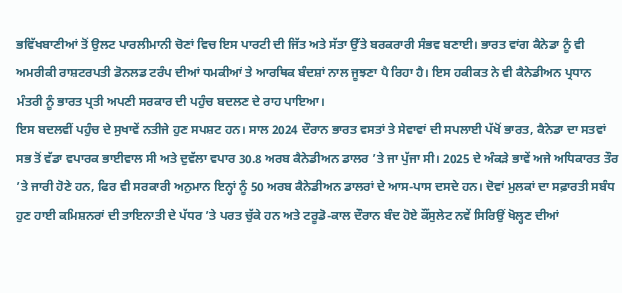ਭਵਿੱਖਬਾਣੀਆਂ ਤੋਂ ਉਲਟ ਪਾਰਲੀਮਾਨੀ ਚੋਣਾਂ ਵਿਚ ਇਸ ਪਾਰਟੀ ਦੀ ਜਿੱਤ ਅਤੇ ਸੱਤਾ ਉੱਤੇ ਬਰਕਰਾਰੀ ਸੰਭਵ ਬਣਾਈ। ਭਾਰਤ ਵਾਂਗ ਕੈਨੇਡਾ ਨੂੰ ਵੀ ਅਮਰੀਕੀ ਰਾਸ਼ਟਰਪਤੀ ਡੋਨਲਡ ਟਰੰਪ ਦੀਆਂ ਧਮਕੀਆਂ ਤੇ ਆਰਥਿਕ ਬੰਦਸ਼ਾਂ ਨਾਲ ਜੂਝਣਾ ਪੈ ਰਿਹਾ ਹੈ। ਇਸ ਹਕੀਕਤ ਨੇ ਵੀ ਕੈਨੇਡੀਅਨ ਪ੍ਰਧਾਨ ਮੰਤਰੀ ਨੂੰ ਭਾਰਤ ਪ੍ਰਤੀ ਅਪਣੀ ਸਰਕਾਰ ਦੀ ਪਹੁੰਚ ਬਦਲਣ ਦੇ ਰਾਹ ਪਾਇਆ।
ਇਸ ਬਦਲਵੀਂ ਪਹੁੰਚ ਦੇ ਸੁਖਾਵੇਂ ਨਤੀਜੇ ਹੁਣ ਸਪਸ਼ਟ ਹਨ। ਸਾਲ 2024 ਦੌਰਾਨ ਭਾਰਤ ਵਸਤਾਂ ਤੇ ਸੇਵਾਵਾਂ ਦੀ ਸਪਲਾਈ ਪੱਖੋਂ ਭਾਰਤ, ਕੈਨੇਡਾ ਦਾ ਸਤਵਾਂ ਸਭ ਤੋਂ ਵੱਡਾ ਵਪਾਰਕ ਭਾਈਵਾਲ ਸੀ ਅਤੇ ਦੁਵੱਲਾ ਵਪਾਰ 30.8 ਅਰਬ ਕੈਨੇਡੀਅਨ ਡਾਲਰ ’ਤੇ ਜਾ ਪੁੱਜਾ ਸੀ। 2025 ਦੇ ਅੰਕੜੇ ਭਾਵੇਂ ਅਜੇ ਅਧਿਕਾਰਤ ਤੌਰ ’ਤੇ ਜਾਰੀ ਹੋਣੇ ਹਨ, ਫਿਰ ਵੀ ਸਰਕਾਰੀ ਅਨੁਮਾਨ ਇਨ੍ਹਾਂ ਨੂੰ 50 ਅਰਬ ਕੈਨੇਡੀਅਨ ਡਾਲਰਾਂ ਦੇ ਆਸ-ਪਾਸ ਦਸਦੇ ਹਨ। ਦੋਵਾਂ ਮੁਲਕਾਂ ਦਾ ਸਫ਼ਾਰਤੀ ਸਬੰਧ ਹੁਣ ਹਾਈ ਕਮਿਸ਼ਨਰਾਂ ਦੀ ਤਾਇਨਾਤੀ ਦੇ ਪੱਧਰ ’ਤੇ ਪਰਤ ਚੁੱਕੇ ਹਨ ਅਤੇ ਟਰੂਡੋ-ਕਾਲ ਦੌਰਾਨ ਬੰਦ ਹੋਏ ਕੌਂਸੁਲੇਟ ਨਵੇਂ ਸਿਰਿਉਂ ਖੋਲ੍ਹਣ ਦੀਆਂ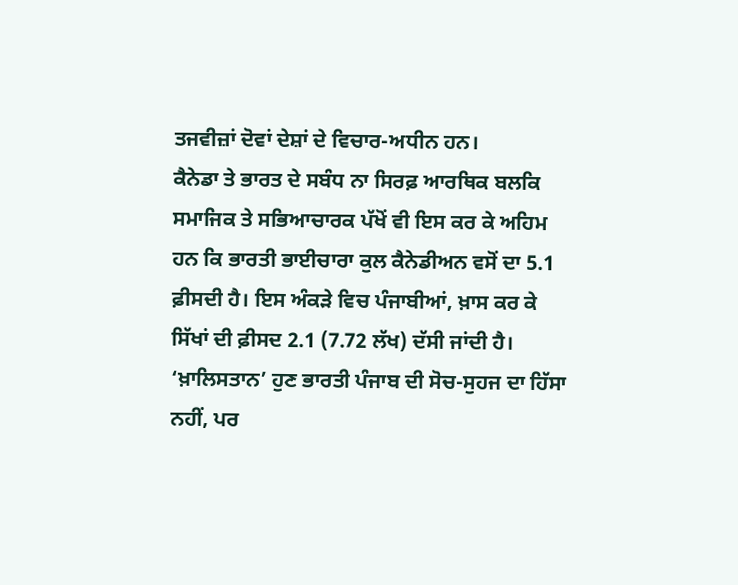ਤਜਵੀਜ਼ਾਂ ਦੋਵਾਂ ਦੇਸ਼ਾਂ ਦੇ ਵਿਚਾਰ-ਅਧੀਨ ਹਨ।
ਕੈਨੇਡਾ ਤੇ ਭਾਰਤ ਦੇ ਸਬੰਧ ਨਾ ਸਿਰਫ਼ ਆਰਥਿਕ ਬਲਕਿ ਸਮਾਜਿਕ ਤੇ ਸਭਿਆਚਾਰਕ ਪੱਖੋਂ ਵੀ ਇਸ ਕਰ ਕੇ ਅਹਿਮ ਹਨ ਕਿ ਭਾਰਤੀ ਭਾਈਚਾਰਾ ਕੁਲ ਕੈਨੇਡੀਅਨ ਵਸੋਂ ਦਾ 5.1 ਫ਼ੀਸਦੀ ਹੈ। ਇਸ ਅੰਕੜੇ ਵਿਚ ਪੰਜਾਬੀਆਂ, ਖ਼ਾਸ ਕਰ ਕੇ ਸਿੱਖਾਂ ਦੀ ਫ਼ੀਸਦ 2.1 (7.72 ਲੱਖ) ਦੱਸੀ ਜਾਂਦੀ ਹੈ। ‘ਖ਼ਾਲਿਸਤਾਨ’ ਹੁਣ ਭਾਰਤੀ ਪੰਜਾਬ ਦੀ ਸੋਚ-ਸੁਹਜ ਦਾ ਹਿੱਸਾ ਨਹੀਂ, ਪਰ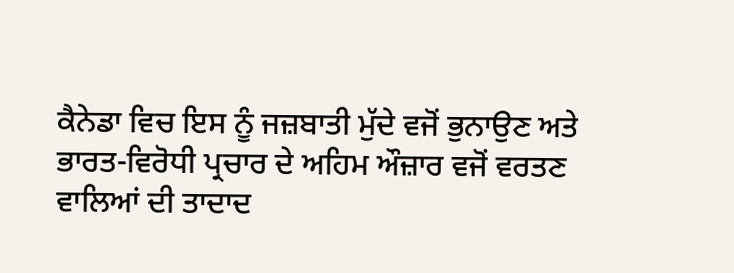ਕੈਨੇਡਾ ਵਿਚ ਇਸ ਨੂੰ ਜਜ਼ਬਾਤੀ ਮੁੱਦੇ ਵਜੋਂ ਭੁਨਾਉਣ ਅਤੇ ਭਾਰਤ-ਵਿਰੋਧੀ ਪ੍ਰਚਾਰ ਦੇ ਅਹਿਮ ਔਜ਼ਾਰ ਵਜੋਂ ਵਰਤਣ ਵਾਲਿਆਂ ਦੀ ਤਾਦਾਦ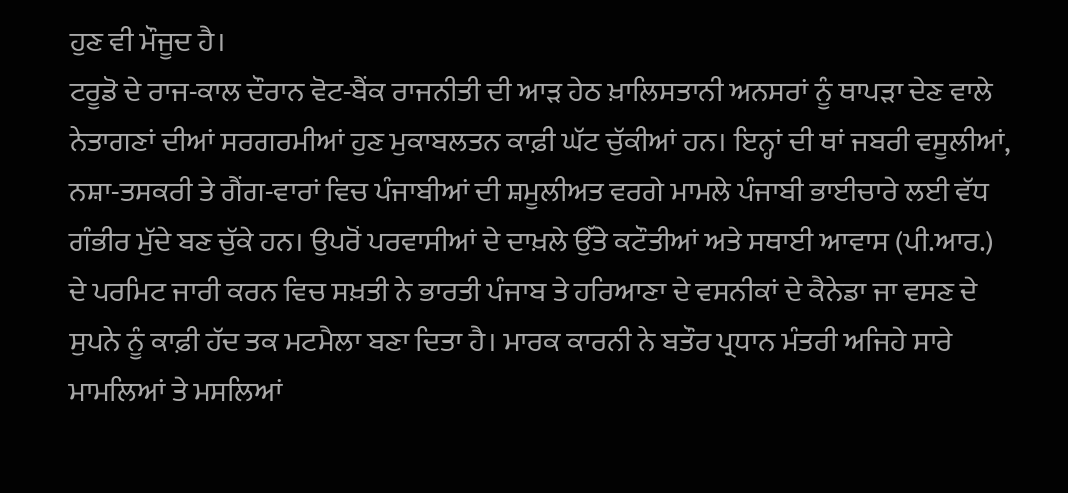ਹੁਣ ਵੀ ਮੌਜੂਦ ਹੈ।
ਟਰੂਡੋ ਦੇ ਰਾਜ-ਕਾਲ ਦੌਰਾਨ ਵੋਟ-ਬੈਂਕ ਰਾਜਨੀਤੀ ਦੀ ਆੜ ਹੇਠ ਖ਼ਾਲਿਸਤਾਨੀ ਅਨਸਰਾਂ ਨੂੰ ਥਾਪੜਾ ਦੇਣ ਵਾਲੇ ਨੇਤਾਗਣਾਂ ਦੀਆਂ ਸਰਗਰਮੀਆਂ ਹੁਣ ਮੁਕਾਬਲਤਨ ਕਾਫ਼ੀ ਘੱਟ ਚੁੱਕੀਆਂ ਹਨ। ਇਨ੍ਹਾਂ ਦੀ ਥਾਂ ਜਬਰੀ ਵਸੂਲੀਆਂ, ਨਸ਼ਾ-ਤਸਕਰੀ ਤੇ ਗੈਂਗ-ਵਾਰਾਂ ਵਿਚ ਪੰਜਾਬੀਆਂ ਦੀ ਸ਼ਮੂਲੀਅਤ ਵਰਗੇ ਮਾਮਲੇ ਪੰਜਾਬੀ ਭਾਈਚਾਰੇ ਲਈ ਵੱਧ ਗੰਭੀਰ ਮੁੱਦੇ ਬਣ ਚੁੱਕੇ ਹਨ। ਉਪਰੋਂ ਪਰਵਾਸੀਆਂ ਦੇ ਦਾਖ਼ਲੇ ਉੱਤੇ ਕਟੌਤੀਆਂ ਅਤੇ ਸਥਾਈ ਆਵਾਸ (ਪੀ.ਆਰ.) ਦੇ ਪਰਮਿਟ ਜਾਰੀ ਕਰਨ ਵਿਚ ਸਖ਼ਤੀ ਨੇ ਭਾਰਤੀ ਪੰਜਾਬ ਤੇ ਹਰਿਆਣਾ ਦੇ ਵਸਨੀਕਾਂ ਦੇ ਕੈਨੇਡਾ ਜਾ ਵਸਣ ਦੇ ਸੁਪਨੇ ਨੂੰ ਕਾਫ਼ੀ ਹੱਦ ਤਕ ਮਟਮੈਲਾ ਬਣਾ ਦਿਤਾ ਹੈ। ਮਾਰਕ ਕਾਰਨੀ ਨੇ ਬਤੌਰ ਪ੍ਰਧਾਨ ਮੰਤਰੀ ਅਜਿਹੇ ਸਾਰੇ ਮਾਮਲਿਆਂ ਤੇ ਮਸਲਿਆਂ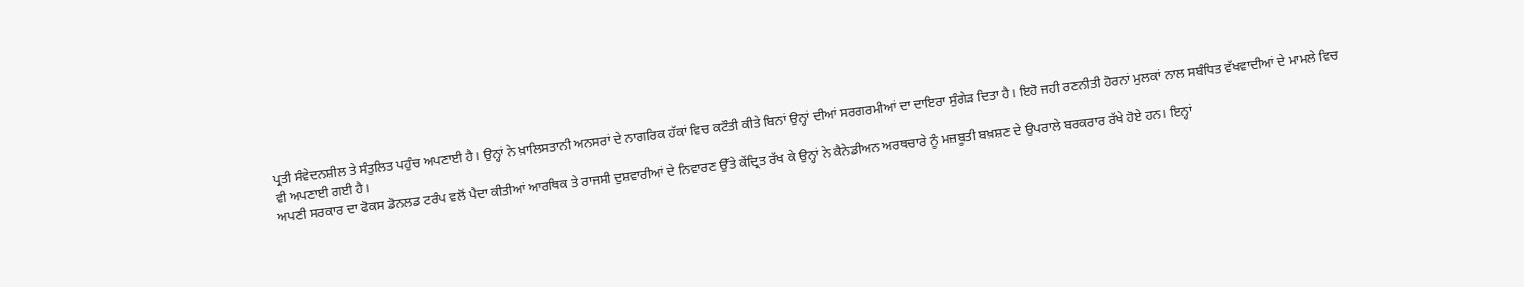ਪ੍ਰਤੀ ਸੰਵੇਦਨਸ਼ੀਲ ਤੇ ਸੰਤੁਲਿਤ ਪਹੁੰਚ ਅਪਣਾਈ ਹੈ। ਉਨ੍ਹਾਂ ਨੇ ਖ਼ਾਲਿਸਤਾਨੀ ਅਨਸਰਾਂ ਦੇ ਨਾਗਰਿਕ ਹੱਕਾਂ ਵਿਚ ਕਟੌਤੀ ਕੀਤੇ ਬਿਨਾਂ ਉਨ੍ਹਾਂ ਦੀਆਂ ਸਰਗਰਮੀਆਂ ਦਾ ਦਾਇਰਾ ਸੁੰਗੇੜ ਦਿਤਾ ਹੈ। ਇਹੋ ਜਹੀ ਰਣਨੀਤੀ ਹੋਰਨਾਂ ਮੁਲਕਾਂ ਨਾਲ ਸਬੰਧਿਤ ਵੱਖਵਾਦੀਆਂ ਦੇ ਮਾਮਲੇ ਵਿਚ ਵੀ ਅਪਣਾਈ ਗਈ ਹੈ।
ਅਪਣੀ ਸਰਕਾਰ ਦਾ ਫੋਕਸ ਡੋਨਲਡ ਟਰੰਪ ਵਲੋਂ ਪੈਦਾ ਕੀਤੀਆਂ ਆਰਥਿਕ ਤੇ ਰਾਜਸੀ ਦੁਸ਼ਵਾਰੀਆਂ ਦੇ ਨਿਵਾਰਣ ਉੱਤੇ ਕੇਂਦ੍ਰਿਤ ਰੱਖ ਕੇ ਉਨ੍ਹਾਂ ਨੇ ਕੈਨੇਡੀਅਨ ਅਰਥਚਾਰੇ ਨੂੰ ਮਜ਼ਬੂਤੀ ਬਖ਼ਸ਼ਣ ਦੇ ਉਪਰਾਲੇ ਬਰਕਰਾਰ ਰੱਖੇ ਹੋਏ ਹਨ। ਇਨ੍ਹਾਂ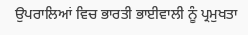ਉਪਰਾਲਿਆਂ ਵਿਚ ਭਾਰਤੀ ਭਾਈਵਾਲੀ ਨੂੰ ਪ੍ਰਮੁਖਤਾ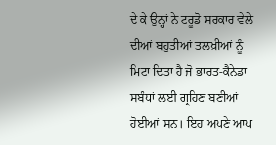ਦੇ ਕੇ ਉਨ੍ਹਾਂ ਨੇ ਟਰੂਡੋ ਸਰਕਾਰ ਵੇਲੇ ਦੀਆਂ ਬਹੁਤੀਆਂ ਤਲਖ਼ੀਆਂ ਨੂੰ ਮਿਟਾ ਦਿਤਾ ਹੈ ਜੋ ਭਾਰਤ-ਕੈਨੇਡਾ ਸਬੰਧਾਂ ਲਈ ਗ੍ਰਹਿਣ ਬਣੀਆਂ ਹੋਈਆਂ ਸਨ। ਇਹ ਅਪਣੇ ਆਪ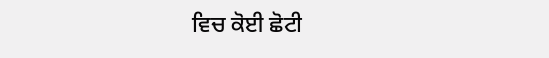ਵਿਚ ਕੋਈ ਛੋਟੀ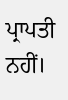ਪ੍ਰਾਪਤੀ ਨਹੀਂ।